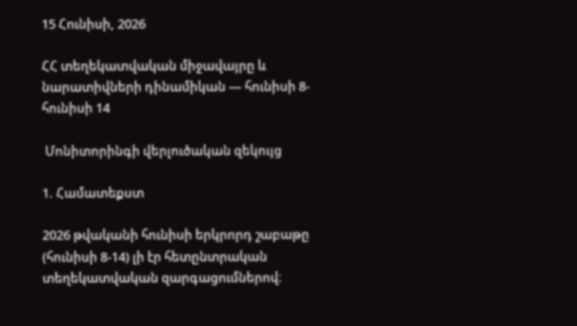15 Հունիսի, 2026

ՀՀ տեղեկատվական միջավայրը և նարատիվների դինամիկան — հունիսի 8- հունիսի 14

 Մոնիտորինգի վերլուծական զեկույց

1. Համատեքստ

2026 թվականի հունիսի երկրորդ շաբաթը (հունիսի 8-14) լի էր հետընտրական տեղեկատվական զարգացումներով։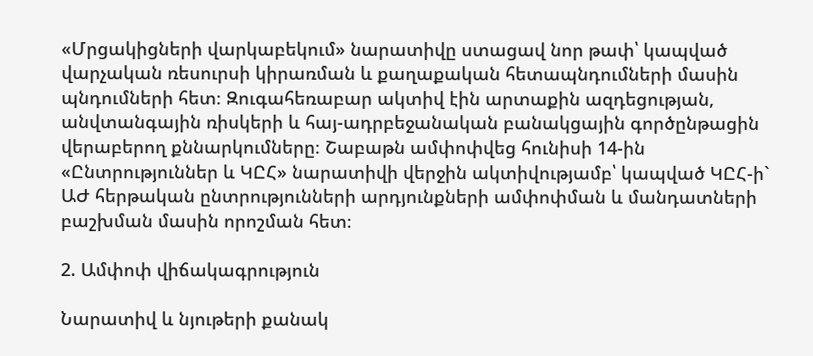«Մրցակիցների վարկաբեկում» նարատիվը ստացավ նոր թափ՝ կապված վարչական ռեսուրսի կիրառման և քաղաքական հետապնդումների մասին պնդումների հետ։ Զուգահեռաբար ակտիվ էին արտաքին ազդեցության, անվտանգային ռիսկերի և հայ-ադրբեջանական բանակցային գործընթացին վերաբերող քննարկումները։ Շաբաթն ամփոփվեց հունիսի 14-ին «Ընտրություններ և ԿԸՀ» նարատիվի վերջին ակտիվությամբ՝ կապված ԿԸՀ-ի` ԱԺ հերթական ընտրությունների արդյունքների ամփոփման և մանդատների բաշխման մասին որոշման հետ։

2. Ամփոփ վիճակագրություն

Նարատիվ և նյութերի քանակ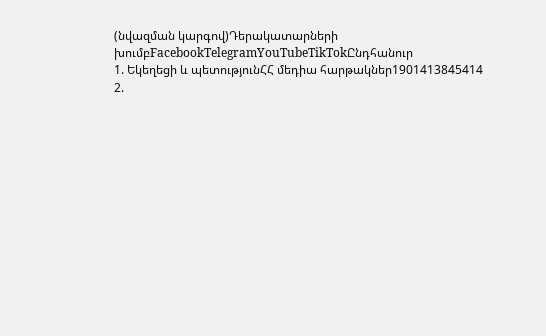(նվազման կարգով)Դերակատարների խումբFacebookTelegramYouTubeTikTokԸնդհանուր
1. Եկեղեցի և պետությունՀՀ մեդիա հարթակներ1901413845414
2.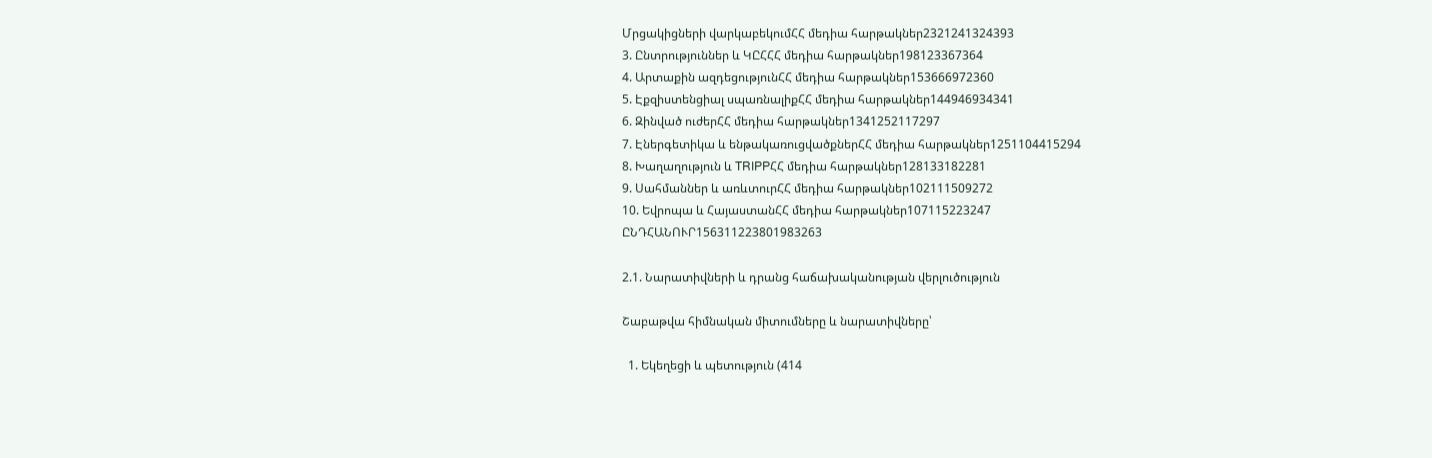Մրցակիցների վարկաբեկումՀՀ մեդիա հարթակներ2321241324393
3. Ընտրություններ և ԿԸՀՀՀ մեդիա հարթակներ198123367364
4. Արտաքին ազդեցությունՀՀ մեդիա հարթակներ153666972360
5. Էքզիստենցիալ սպառնալիքՀՀ մեդիա հարթակներ144946934341
6. Զինված ուժերՀՀ մեդիա հարթակներ1341252117297
7. Էներգետիկա և ենթակառուցվածքներՀՀ մեդիա հարթակներ1251104415294
8. Խաղաղություն և TRIPPՀՀ մեդիա հարթակներ128133182281
9. Սահմաններ և առևտուրՀՀ մեդիա հարթակներ102111509272
10. Եվրոպա և ՀայաստանՀՀ մեդիա հարթակներ107115223247
ԸՆԴՀԱՆՈՒՐ156311223801983263

2.1. Նարատիվների և դրանց հաճախականության վերլուծություն

Շաբաթվա հիմնական միտումները և նարատիվները՝

  1. Եկեղեցի և պետություն (414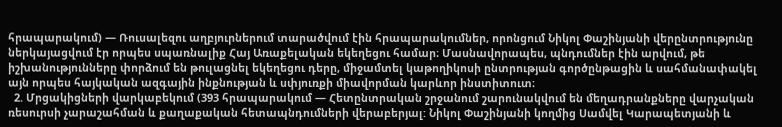հրապարակում) — Ռուսալեզու աղբյուրներում տարածվում էին հրապարակումներ, որոնցում Նիկոլ Փաշինյանի վերընտրությունը ներկայացվում էր որպես սպառնալիք Հայ Առաքելական եկեղեցու համար։ Մասնավորապես, պնդումներ էին արվում, թե իշխանությունները փորձում են թուլացնել եկեղեցու դերը, միջամտել կաթողիկոսի ընտրության գործընթացին և սահմանափակել այն որպես հայկական ազգային ինքնության և սփյուռքի միավորման կարևոր ինստիտուտ։
  2. Մրցակիցների վարկաբեկում (393 հրապարակում — Հետընտրական շրջանում շարունակվում են մեղադրանքները վարչական ռեսուրսի չարաշահման և քաղաքական հետապնդումների վերաբերյալ: Նիկոլ Փաշինյանի կողմից Սամվել Կարապետյանի և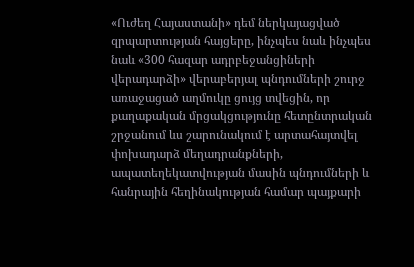«Ուժեղ Հայաստանի» դեմ ներկայացված զրպարտության հայցերը, ինչպես նաև ինչպես նաև «300 հազար ադրբեջանցիների վերադարձի» վերաբերյալ պնդումների շուրջ առաջացած աղմուկը ցույց տվեցին, որ քաղաքական մրցակցությունը հետընտրական շրջանում ևս շարունակում է արտահայտվել փոխադարձ մեղադրանքների, ապատեղեկատվության մասին պնդումների և հանրային հեղինակության համար պայքարի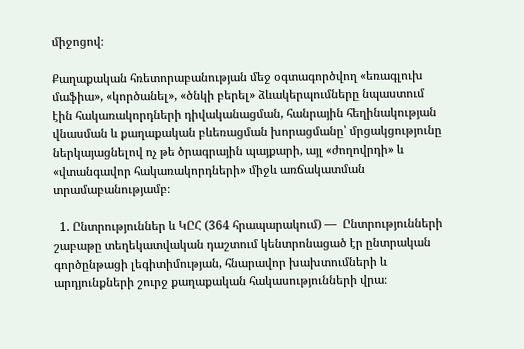միջոցով։

Քաղաքական հռետորաբանության մեջ օգտագործվող «եռագլուխ մաֆիա», «կործանել», «ծնկի բերել» ձևակերպումները նպաստում էին հակառակորդների դիվականացման, հանրային հեղինակության վնասման և քաղաքական բևեռացման խորացմանը՝ մրցակցությունը ներկայացնելով ոչ թե ծրագրային պայքարի, այլ «ժողովրդի» և «վտանգավոր հակառակորդների» միջև առճակատման տրամաբանությամբ։

  1. Ընտրություններ և ԿԸՀ (364 հրապարակում) —  Ընտրությունների շաբաթը տեղեկատվական դաշտում կենտրոնացած էր ընտրական գործընթացի լեգիտիմության, հնարավոր խախտումների և արդյունքների շուրջ քաղաքական հակասությունների վրա։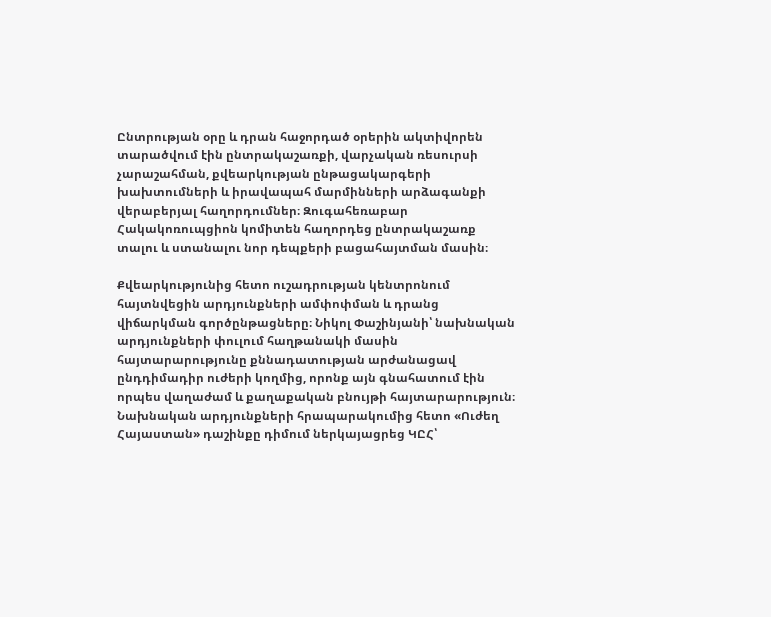Ընտրության օրը և դրան հաջորդած օրերին ակտիվորեն տարածվում էին ընտրակաշառքի, վարչական ռեսուրսի չարաշահման, քվեարկության ընթացակարգերի խախտումների և իրավապահ մարմինների արձագանքի վերաբերյալ հաղորդումներ։ Զուգահեռաբար Հակակոռուպցիոն կոմիտեն հաղորդեց ընտրակաշառք տալու և ստանալու նոր դեպքերի բացահայտման մասին։

Քվեարկությունից հետո ուշադրության կենտրոնում հայտնվեցին արդյունքների ամփոփման և դրանց վիճարկման գործընթացները։ Նիկոլ Փաշինյանի՝ նախնական արդյունքների փուլում հաղթանակի մասին հայտարարությունը քննադատության արժանացավ ընդդիմադիր ուժերի կողմից, որոնք այն գնահատում էին որպես վաղաժամ և քաղաքական բնույթի հայտարարություն։ Նախնական արդյունքների հրապարակումից հետո «Ուժեղ Հայաստան» դաշինքը դիմում ներկայացրեց ԿԸՀ՝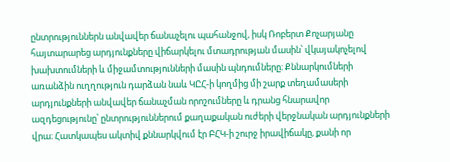ընտրություններն անվավեր ճանաչելու պահանջով, իսկ Ռոբերտ Քոչարյանը հայտարարեց արդյունքները վիճարկելու մտադրության մասին՝ վկայակոչելով խախտումների և միջամտությունների մասին պնդումները։ Քննարկումների առանձին ուղղություն դարձան նաև ԿԸՀ-ի կողմից մի շարք տեղամասերի արդյունքների անվավեր ճանաչման որոշումները և դրանց հնարավոր ազդեցությունը՝ ընտրություններում քաղաքական ուժերի վերջնական արդյունքների վրա։ Հատկապես ակտիվ քննարկվում էր ԲՀԿ-ի շուրջ իրավիճակը, քանի որ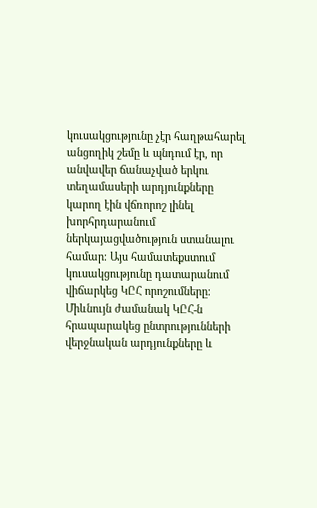կուսակցությունը չէր հաղթահարել անցողիկ շեմը և պնդում էր, որ անվավեր ճանաչված երկու տեղամասերի արդյունքները կարող էին վճռորոշ լինել խորհրդարանում ներկայացվածություն ստանալու համար։ Այս համատեքստում կուսակցությունը դատարանում վիճարկեց ԿԸՀ որոշումները։ Միևնույն ժամանակ ԿԸՀ-ն հրապարակեց ընտրությունների վերջնական արդյունքները և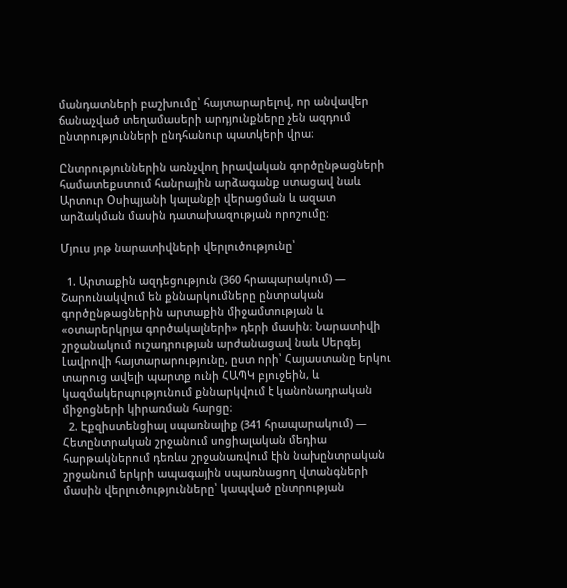մանդատների բաշխումը՝ հայտարարելով, որ անվավեր ճանաչված տեղամասերի արդյունքները չեն ազդում ընտրությունների ընդհանուր պատկերի վրա։

Ընտրություններին առնչվող իրավական գործընթացների համատեքստում հանրային արձագանք ստացավ նաև Արտուր Օսիպյանի կալանքի վերացման և ազատ արձակման մասին դատախազության որոշումը։

Մյուս յոթ նարատիվների վերլուծությունը՝

  1. Արտաքին ազդեցություն (360 հրապարակում) — Շարունակվում են քննարկումները ընտրական գործընթացներին արտաքին միջամտության և «օտարերկրյա գործակալների» դերի մասին։ Նարատիվի շրջանակում ուշադրության արժանացավ նաև Սերգեյ Լավրովի հայտարարությունը, ըստ որի՝ Հայաստանը երկու տարուց ավելի պարտք ունի ՀԱՊԿ բյուջեին, և կազմակերպությունում քննարկվում է կանոնադրական միջոցների կիրառման հարցը։
  2. Էքզիստենցիալ սպառնալիք (341 հրապարակում) — Հետընտրական շրջանում սոցիալական մեդիա հարթակներում դեռևս շրջանառվում էին նախընտրական շրջանում երկրի ապագային սպառնացող վտանգների մասին վերլուծությունները՝ կապված ընտրության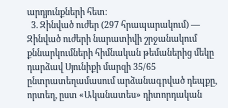արդյունքների հետ։
  3. Զինված ուժեր (297 հրապարակում) — Զինված ուժերի նարատիվի շրջանակում քննարկումների հիմնական թեմաներից մեկը դարձավ Սյունիքի մարզի 35/65 ընտրատեղամասում արձանագրված դեպքը, որտեղ, ըստ «Ականատես» դիտորդական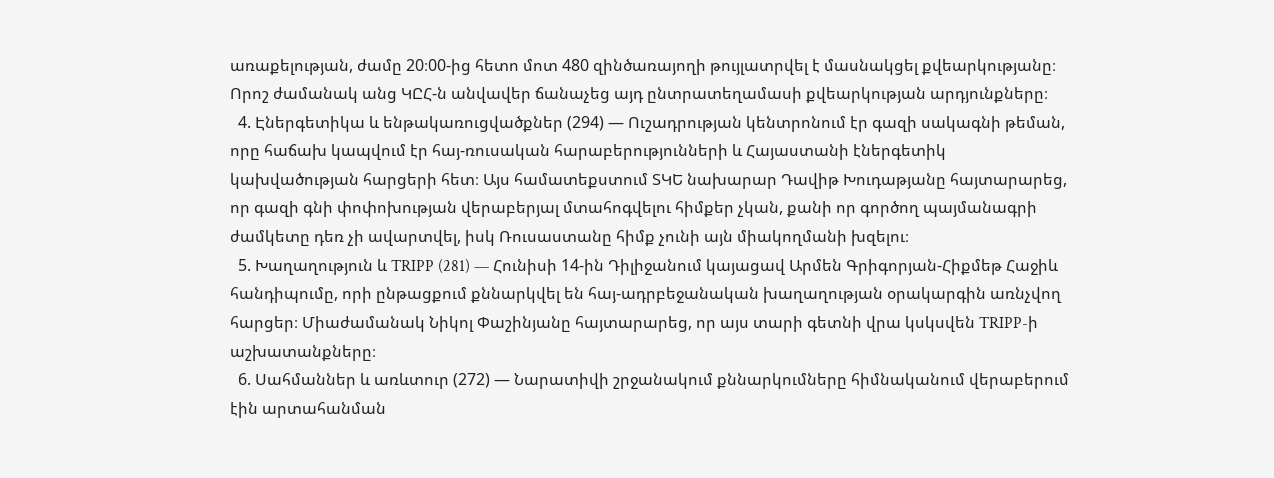առաքելության, ժամը 20։00-ից հետո մոտ 480 զինծառայողի թույլատրվել է մասնակցել քվեարկությանը։ Որոշ ժամանակ անց ԿԸՀ-ն անվավեր ճանաչեց այդ ընտրատեղամասի քվեարկության արդյունքները։
  4. Էներգետիկա և ենթակառուցվածքներ (294) — Ուշադրության կենտրոնում էր գազի սակագնի թեման, որը հաճախ կապվում էր հայ-ռուսական հարաբերությունների և Հայաստանի էներգետիկ կախվածության հարցերի հետ։ Այս համատեքստում ՏԿԵ նախարար Դավիթ Խուդաթյանը հայտարարեց, որ գազի գնի փոփոխության վերաբերյալ մտահոգվելու հիմքեր չկան, քանի որ գործող պայմանագրի ժամկետը դեռ չի ավարտվել, իսկ Ռուսաստանը հիմք չունի այն միակողմանի խզելու։
  5. Խաղաղություն և TRIPP (281) — Հունիսի 14-ին Դիլիջանում կայացավ Արմեն Գրիգորյան-Հիքմեթ Հաջիև հանդիպումը, որի ընթացքում քննարկվել են հայ-ադրբեջանական խաղաղության օրակարգին առնչվող հարցեր։ Միաժամանակ Նիկոլ Փաշինյանը հայտարարեց, որ այս տարի գետնի վրա կսկսվեն TRIPP-ի աշխատանքները։
  6. Սահմաններ և առևտուր (272) — Նարատիվի շրջանակում քննարկումները հիմնականում վերաբերում էին արտահանման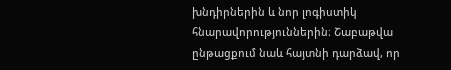խնդիրներին և նոր լոգիստիկ հնարավորություններին։ Շաբաթվա ընթացքում նաև հայտնի դարձավ, որ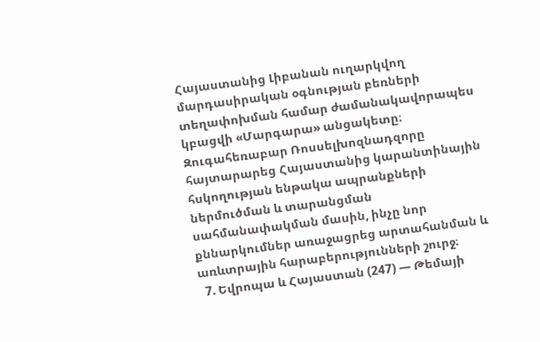Հայաստանից Լիբանան ուղարկվող մարդասիրական օգնության բեռների տեղափոխման համար ժամանակավորապես կբացվի «Մարգարա» անցակետը։ Զուգահեռաբար Ռոսսելխոզնադզորը հայտարարեց Հայաստանից կարանտինային հսկողության ենթակա ապրանքների ներմուծման և տարանցման սահմանափակման մասին, ինչը նոր քննարկումներ առաջացրեց արտահանման և առևտրային հարաբերությունների շուրջ։
  7. Եվրոպա և Հայաստան (247) — Թեմայի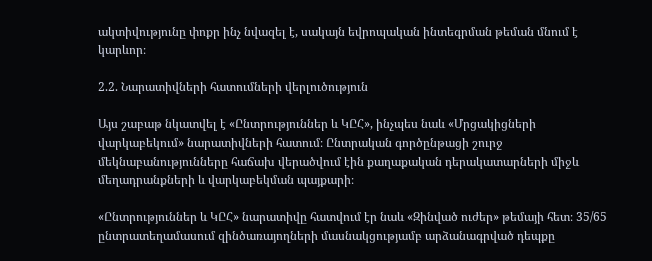ակտիվությունը փոքր ինչ նվազել է, սակայն եվրոպական ինտեգրման թեման մնում է կարևոր։

2.2. Նարատիվների հատումների վերլուծություն

Այս շաբաթ նկատվել է «Ընտրություններ և ԿԸՀ», ինչպես նաև «Մրցակիցների վարկաբեկում» նարատիվների հատում։ Ընտրական գործընթացի շուրջ մեկնաբանությունները հաճախ վերածվում էին քաղաքական դերակատարների միջև մեղադրանքների և վարկաբեկման պայքարի։

«Ընտրություններ և ԿԸՀ» նարատիվը հատվում էր նաև «Զինված ուժեր» թեմայի հետ։ 35/65 ընտրատեղամասում զինծառայողների մասնակցությամբ արձանագրված դեպքը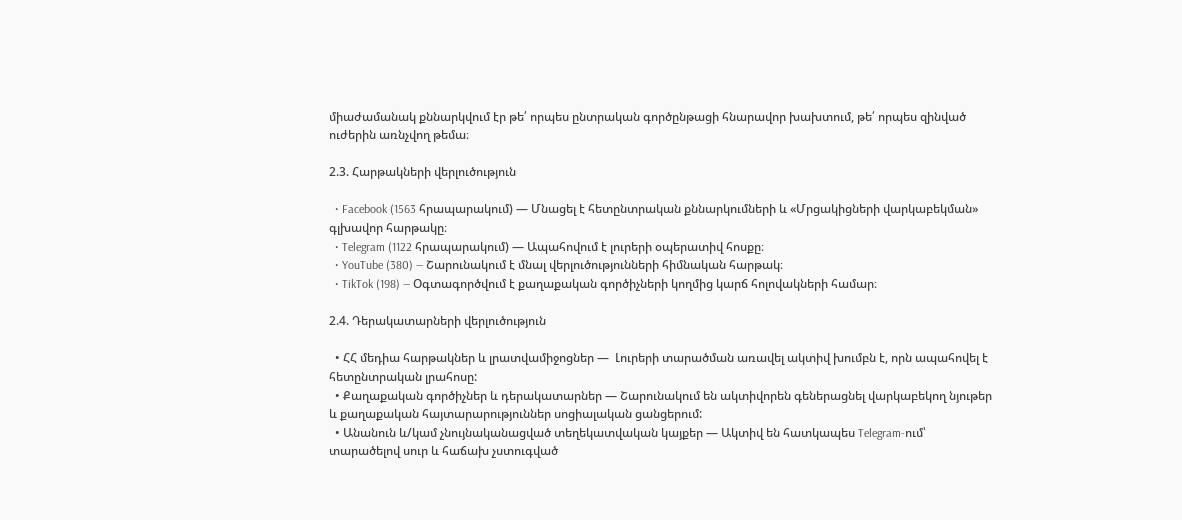միաժամանակ քննարկվում էր թե՛ որպես ընտրական գործընթացի հնարավոր խախտում, թե՛ որպես զինված ուժերին առնչվող թեմա։

2.3. Հարթակների վերլուծություն

  • Facebook (1563 հրապարակում) — Մնացել է հետընտրական քննարկումների և «Մրցակիցների վարկաբեկման» գլխավոր հարթակը։
  • Telegram (1122 հրապարակում) — Ապահովում է լուրերի օպերատիվ հոսքը։
  • YouTube (380) — Շարունակում է մնալ վերլուծությունների հիմնական հարթակ։
  • TikTok (198) — Օգտագործվում է քաղաքական գործիչների կողմից կարճ հոլովակների համար։

2.4. Դերակատարների վերլուծություն

  • ՀՀ մեդիա հարթակներ և լրատվամիջոցներ —  Լուրերի տարածման առավել ակտիվ խումբն է, որն ապահովել է հետընտրական լրահոսը:
  • Քաղաքական գործիչներ և դերակատարներ — Շարունակում են ակտիվորեն գեներացնել վարկաբեկող նյութեր և քաղաքական հայտարարություններ սոցիալական ցանցերում:
  • Անանուն և/կամ չնույնականացված տեղեկատվական կայքեր — Ակտիվ են հատկապես Telegram-ում՝ տարածելով սուր և հաճախ չստուգված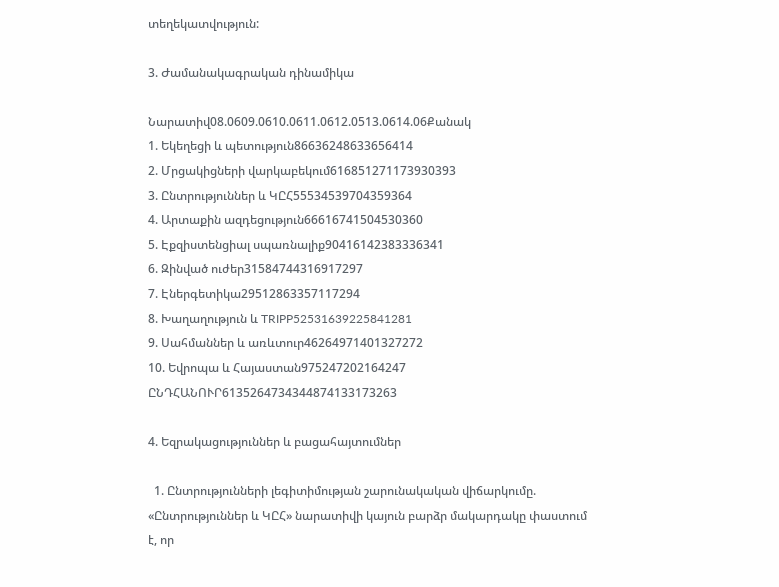տեղեկատվություն:

3. Ժամանակագրական դինամիկա

Նարատիվ08.0609.0610.0611.0612.0513.0614.06Քանակ
1. Եկեղեցի և պետություն86636248633656414
2. Մրցակիցների վարկաբեկում616851271173930393
3. Ընտրություններ և ԿԸՀ55534539704359364
4. Արտաքին ազդեցություն66616741504530360
5. Էքզիստենցիալ սպառնալիք90416142383336341
6. Զինված ուժեր31584744316917297
7. Էներգետիկա29512863357117294
8. Խաղաղություն և TRIPP52531639225841281
9. Սահմաններ և առևտուր46264971401327272
10. Եվրոպա և Հայաստան975247202164247
ԸՆԴՀԱՆՈՒՐ6135264734344874133173263

4. Եզրակացություններ և բացահայտումներ

  1. Ընտրությունների լեգիտիմության շարունակական վիճարկումը. «Ընտրություններ և ԿԸՀ» նարատիվի կայուն բարձր մակարդակը փաստում է, որ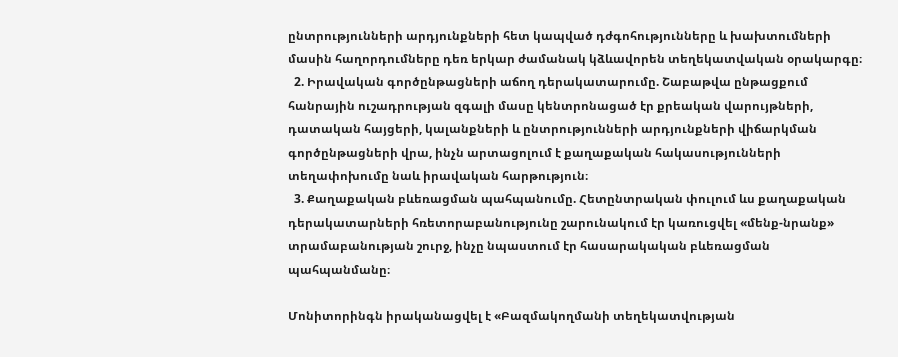ընտրությունների արդյունքների հետ կապված դժգոհությունները և խախտումների մասին հաղորդումները դեռ երկար ժամանակ կձևավորեն տեղեկատվական օրակարգը։
  2. Իրավական գործընթացների աճող դերակատարումը. Շաբաթվա ընթացքում հանրային ուշադրության զգալի մասը կենտրոնացած էր քրեական վարույթների, դատական հայցերի, կալանքների և ընտրությունների արդյունքների վիճարկման գործընթացների վրա, ինչն արտացոլում է քաղաքական հակասությունների տեղափոխումը նաև իրավական հարթություն։
  3. Քաղաքական բևեռացման պահպանումը. Հետընտրական փուլում ևս քաղաքական դերակատարների հռետորաբանությունը շարունակում էր կառուցվել «մենք-նրանք» տրամաբանության շուրջ, ինչը նպաստում էր հասարակական բևեռացման պահպանմանը։

Մոնիտորինգն իրականացվել է «Բազմակողմանի տեղեկատվության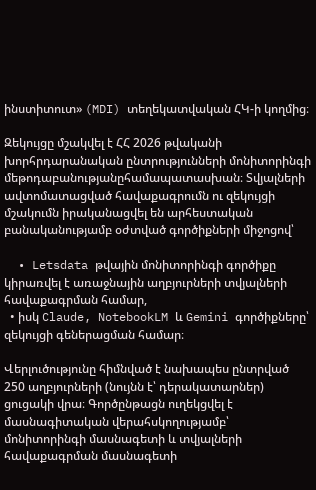ինստիտուտ» (MDI) տեղեկատվական ՀԿ-ի կողմից։

Զեկույցը մշակվել է ՀՀ 2026 թվականի խորհրդարանական ընտրությունների մոնիտորինգի մեթոդաբանությանըհամապատասխան։ Տվյալների ավտոմատացված հավաքագրումն ու զեկույցի մշակումն իրականացվել են արհեստական բանականությամբ օժտված գործիքների միջոցով՝

  • Letsdata թվային մոնիտորինգի գործիքը կիրառվել է առաջնային աղբյուրների տվյալների հավաքագրման համար,
  • իսկ Claude, NotebookLM և Gemini գործիքները՝ զեկույցի գեներացման համար։

Վերլուծությունը հիմնված է նախապես ընտրված 250 աղբյուրների (նույնն է՝ դերակատարներ) ցուցակի վրա։ Գործընթացն ուղեկցվել է մասնագիտական վերահսկողությամբ՝ մոնիտորինգի մասնագետի և տվյալների հավաքագրման մասնագետի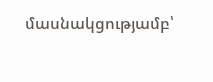մասնակցությամբ՝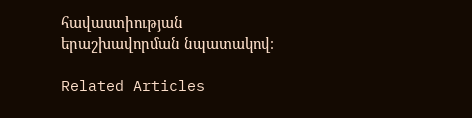հավաստիության երաշխավորման նպատակով։

Related Articles